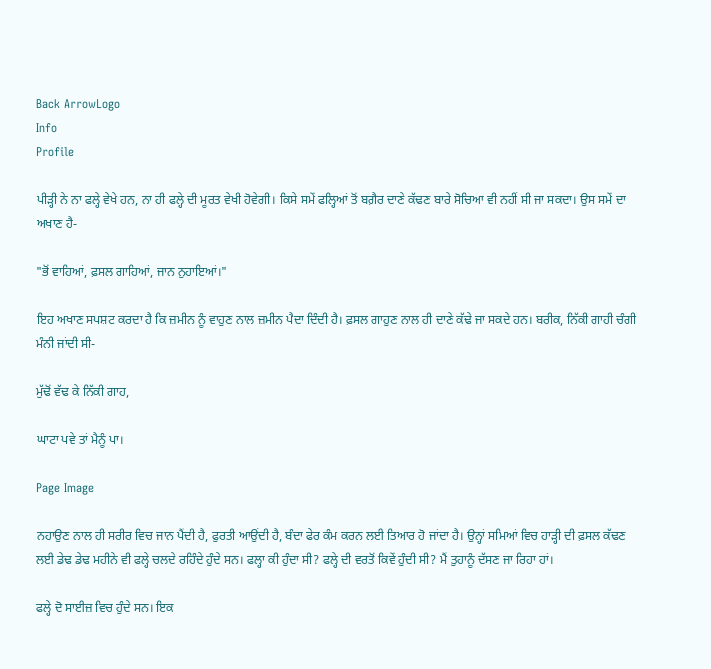Back ArrowLogo
Info
Profile

ਪੀੜ੍ਹੀ ਨੇ ਨਾ ਫਲ੍ਹੇ ਵੇਖੇ ਹਨ, ਨਾ ਹੀ ਫਲ੍ਹੇ ਦੀ ਮੂਰਤ ਵੇਖੀ ਹੋਵੇਗੀ। ਕਿਸੇ ਸਮੇਂ ਫਲ੍ਹਿਆਂ ਤੋਂ ਬਗ਼ੈਰ ਦਾਣੇ ਕੱਢਣ ਬਾਰੇ ਸੋਚਿਆ ਵੀ ਨਹੀਂ ਸੀ ਜਾ ਸਕਦਾ। ਉਸ ਸਮੇਂ ਦਾ ਅਖਾਣ ਹੈ-

"ਭੋਂ ਵਾਹਿਆਂ, ਫ਼ਸਲ ਗਾਹਿਆਂ, ਜਾਨ ਨੁਹਾਇਆਂ।"

ਇਹ ਅਖਾਣ ਸਪਸ਼ਟ ਕਰਦਾ ਹੈ ਕਿ ਜ਼ਮੀਨ ਨੂੰ ਵਾਹੁਣ ਨਾਲ ਜ਼ਮੀਨ ਪੈਦਾ ਦਿੰਦੀ ਹੈ। ਫ਼ਸਲ ਗਾਹੁਣ ਨਾਲ ਹੀ ਦਾਣੇ ਕੱਢੇ ਜਾ ਸਕਦੇ ਹਨ। ਬਰੀਕ, ਨਿੱਕੀ ਗਾਹੀ ਚੰਗੀ ਮੰਨੀ ਜਾਂਦੀ ਸੀ-

ਮੁੱਢੋਂ ਵੱਢ ਕੇ ਨਿੱਕੀ ਗਾਹ,

ਘਾਟਾ ਪਵੇ ਤਾਂ ਮੈਨੂੰ ਪਾ।

Page Image

ਨਹਾਉਣ ਨਾਲ ਹੀ ਸਰੀਰ ਵਿਚ ਜਾਨ ਪੈਂਦੀ ਹੈ, ਫੁਰਤੀ ਆਉਂਦੀ ਹੈ, ਬੰਦਾ ਫੇਰ ਕੰਮ ਕਰਨ ਲਈ ਤਿਆਰ ਹੋ ਜਾਂਦਾ ਹੈ। ਉਨ੍ਹਾਂ ਸਮਿਆਂ ਵਿਚ ਹਾੜ੍ਹੀ ਦੀ ਫ਼ਸਲ ਕੱਢਣ ਲਈ ਡੇਢ ਡੇਢ ਮਹੀਨੇ ਵੀ ਫਲ੍ਹੇ ਚਲਦੇ ਰਹਿੰਦੇ ਹੁੰਦੇ ਸਨ। ਫਲ੍ਹਾ ਕੀ ਹੁੰਦਾ ਸੀ? ਫਲ੍ਹੇ ਦੀ ਵਰਤੋਂ ਕਿਵੇਂ ਹੁੰਦੀ ਸੀ? ਮੈਂ ਤੁਹਾਨੂੰ ਦੱਸਣ ਜਾ ਰਿਹਾ ਹਾਂ।

ਫਲ੍ਹੇ ਦੋ ਸਾਈਜ਼ ਵਿਚ ਹੁੰਦੇ ਸਨ। ਇਕ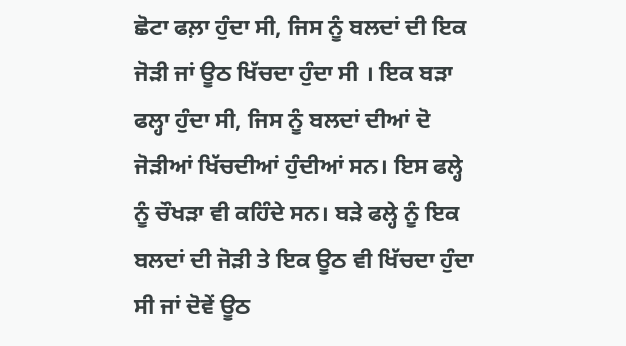ਛੋਟਾ ਫਲ਼ਾ ਹੁੰਦਾ ਸੀ, ਜਿਸ ਨੂੰ ਬਲਦਾਂ ਦੀ ਇਕ ਜੋੜੀ ਜਾਂ ਊਠ ਖਿੱਚਦਾ ਹੁੰਦਾ ਸੀ । ਇਕ ਬੜਾ ਫਲ੍ਹਾ ਹੁੰਦਾ ਸੀ, ਜਿਸ ਨੂੰ ਬਲਦਾਂ ਦੀਆਂ ਦੋ ਜੋੜੀਆਂ ਖਿੱਚਦੀਆਂ ਹੁੰਦੀਆਂ ਸਨ। ਇਸ ਫਲ੍ਹੇ ਨੂੰ ਚੌਖੜਾ ਵੀ ਕਹਿੰਦੇ ਸਨ। ਬੜੇ ਫਲ੍ਹੇ ਨੂੰ ਇਕ ਬਲਦਾਂ ਦੀ ਜੋੜੀ ਤੇ ਇਕ ਊਠ ਵੀ ਖਿੱਚਦਾ ਹੁੰਦਾ ਸੀ ਜਾਂ ਦੋਵੇਂ ਊਠ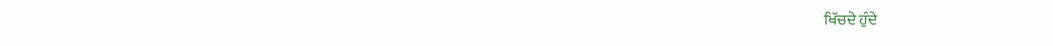ਖਿੱਚਦੇ ਹੁੰਦੇ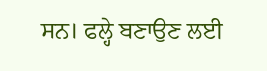ਸਨ। ਫਲ੍ਹੇ ਬਣਾਉਣ ਲਈ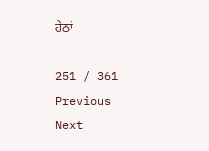ਹੇਠਾਂ

251 / 361
Previous
Next